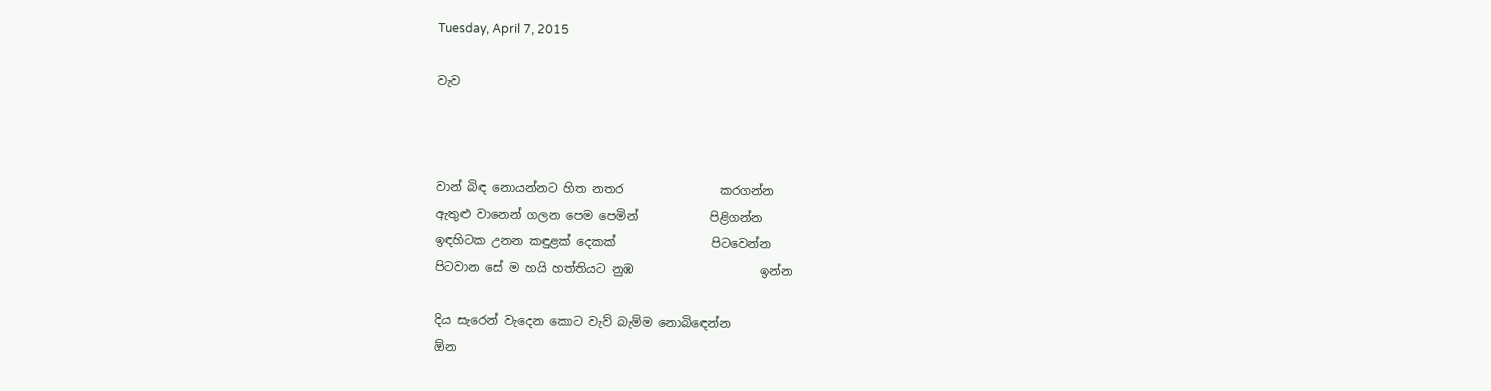Tuesday, April 7, 2015

වැව



වාන් බිඳ නොයන්නට හිත නතර                කරගන්න
ඇතුළු වානෙන් ගලන පෙම පෙමින්            පිළිගන්න
ඉඳහිටක උනන කඳුළක් දෙකක්                පිටවෙන්න
පිටවාන සේ ම හයි හත්තියට නුඹ                     ඉන්න

දිය සැරෙන් වැදෙන කොට වැව් බැම්ම නොබිඳෙන්න
ඕන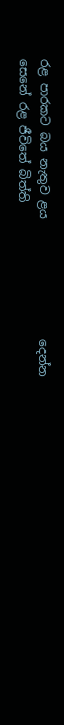රළ පාරකට බය නැතුව ළය                    දෙන්න
සෙනේ රළ ජීවිතේ බිත්ති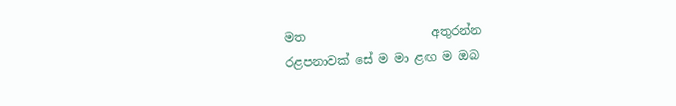මත                     අතුරන්න
රළපනාවක් සේ ම මා ළඟ ම ඔබ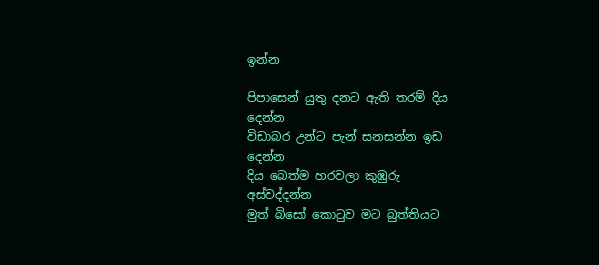ඉන්න

පිපාසෙන් යුතු දනට ඇති තරම් දිය                දෙන්න
විඩාබර උන්ට පැන් සනසන්න ඉඩ                දෙන්න
දිය බෙත්ම හරවලා කුඹුරු                     අස්වද්දන්න
මුත් බිසෝ කොටුව මට බුත්තියට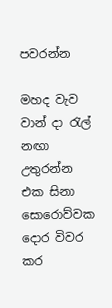පවරන්න

මහද වැව වාන් දා රැල් නඟා                     උතුරන්න
එක සිනා සොරොව්වක දොර විවර කර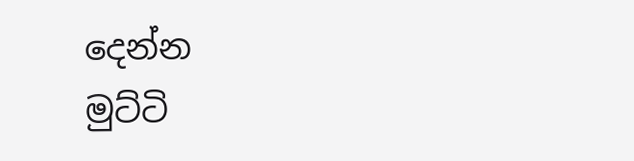දෙන්න
මුට්ටි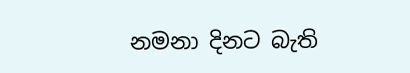නමනා දිනට බැති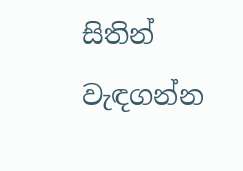සිතින්                 වැඳගන්න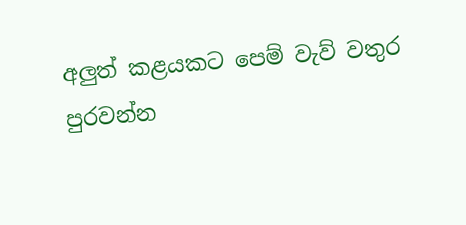අලුත් කළයකට පෙම් වැව් වතුර                පුරවන්න